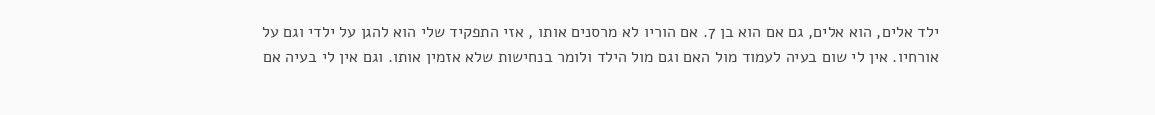ילד אלים, הוא אלים, גם אם הוא בן 7. אם הוריו לא מרסנים אותו , אזי התפקיד שלי הוא להגן על ילדי וגם על אורחיו. אין לי שום בעיה לעמוד מול האם וגם מול הילד ולומר בנחישות שלא אזמין אותו. וגם אין לי בעיה אם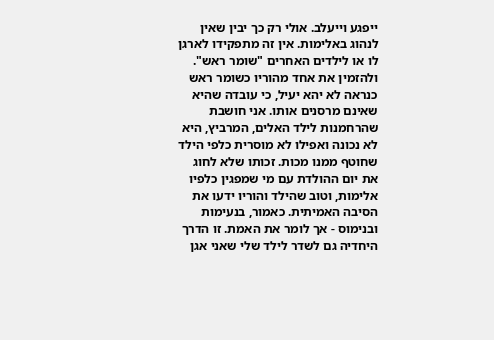ייפגע וייעלב. אולי רק כך יבין שאין לנהוג באלימות. אין זה מתפקידו לארגן לו או לילדים האחרים "שומר ראש". ולהזמין את אחד מהוריו כשומר ראש כנראה לא יהא יעיל, כי עובדה שהיא שאינם מרסנים אותו. אני חושבת שהרחמנות לילד האלים, המרביץ, היא לא נכונה ואפילו לא מוסרית כלפי הילד שחוטף ממנו מכות. זכותו שלא לחוג את יום ההולדת עם מי שמפגין כלפיו אלימות, וטוב שהילד והוריו ידעו את הסיבה האמיתית. כאמור, בנעימות ובנימוס - אך לומר את האמת. זו הדרך היחדיה גם לשדר לילד שלי שאני אגן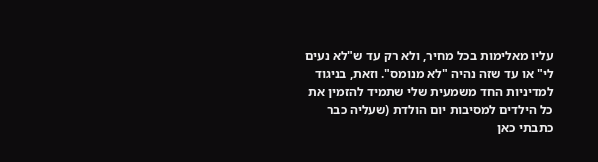עליו מאלימות בכל מחיר, ולא רק עד ש"לא נעים לי" או עד שזה נהיה "לא מנומס". וזאת, בניגוד למדיניות החד משמעית שלי שתמיד להזמין את כל הילדים למסיבות יום הולדת (שעליה כבר כתבתי כאן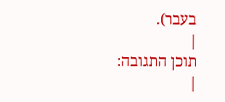בעבר).
|
תוכן התגובה:
|